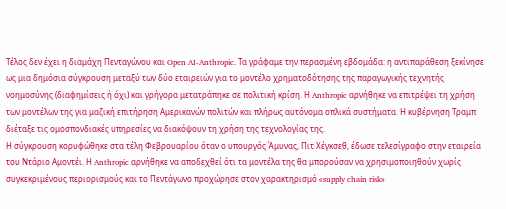Τέλος δεν έχει η διαμάχη Πενταγώνου και Open AI-Anthropic. Τα γράφαμε την περασμένη εβδομάδα: η αντιπαράθεση ξεκίνησε ως μια δημόσια σύγκρουση μεταξύ των δύο εταιρειών για το μοντέλο χρηματοδότησης της παραγωγικής τεχνητής νοημοσύνης (διαφημίσεις ή όχι) και γρήγορα μετατράπηκε σε πολιτική κρίση. Η Anthropic αρνήθηκε να επιτρέψει τη χρήση των μοντέλων της για μαζική επιτήρηση Αμερικανών πολιτών και πλήρως αυτόνομα οπλικά συστήματα. Η κυβέρνηση Τραμπ διέταξε τις ομοσπονδιακές υπηρεσίες να διακόψουν τη χρήση της τεχνολογίας της.
Η σύγκρουση κορυφώθηκε στα τέλη Φεβρουαρίου όταν ο υπουργός Άμυνας, Πιτ Χέγκσεθ, έδωσε τελεσίγραφο στην εταιρεία του Ντάριο Αμοντέι. Η Anthropic αρνήθηκε να αποδεχθεί ότι τα μοντέλα της θα μπορούσαν να χρησιμοποιηθούν χωρίς συγκεκριμένους περιορισμούς και το Πεντάγωνο προχώρησε στον χαρακτηρισμό «supply chain risk»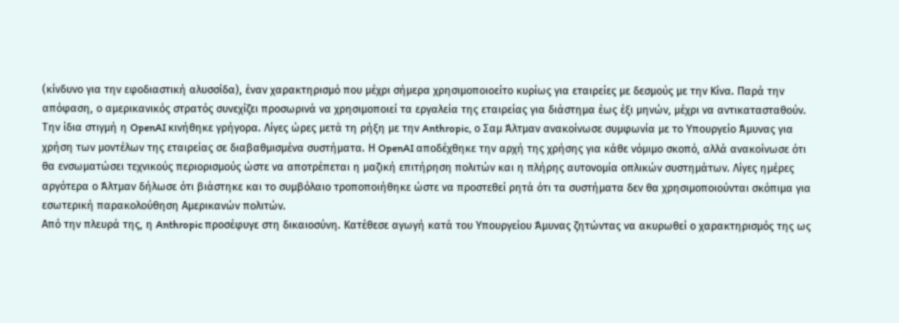(κίνδυνο για την εφοδιαστική αλυσσίδα), έναν χαρακτηρισμό που μέχρι σήμερα χρησιμοποιοείτο κυρίως για εταιρείες με δεσμούς με την Κίνα. Παρά την απόφαση, ο αμερικανικός στρατός συνεχίζει προσωρινά να χρησιμοποιεί τα εργαλεία της εταιρείας για διάστημα έως έξι μηνών, μέχρι να αντικατασταθούν.
Την ίδια στιγμή η OpenAI κινήθηκε γρήγορα. Λίγες ώρες μετά τη ρήξη με την Anthropic, ο Σαμ Άλτμαν ανακοίνωσε συμφωνία με το Υπουργείο Άμυνας για χρήση των μοντέλων της εταιρείας σε διαβαθμισμένα συστήματα. Η OpenAI αποδέχθηκε την αρχή της χρήσης για κάθε νόμιμο σκοπό, αλλά ανακοίνωσε ότι θα ενσωματώσει τεχνικούς περιορισμούς ώστε να αποτρέπεται η μαζική επιτήρηση πολιτών και η πλήρης αυτονομία οπλικών συστημάτων. Λίγες ημέρες αργότερα ο Άλτμαν δήλωσε ότι βιάστηκε και το συμβόλαιο τροποποιήθηκε ώστε να προστεθεί ρητά ότι τα συστήματα δεν θα χρησιμοποιούνται σκόπιμα για εσωτερική παρακολούθηση Αμερικανών πολιτών.
Από την πλευρά της, η Anthropic προσέφυγε στη δικαιοσύνη. Κατέθεσε αγωγή κατά του Υπουργείου Άμυνας ζητώντας να ακυρωθεί ο χαρακτηρισμός της ως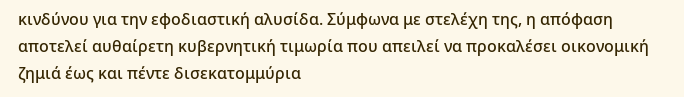κινδύνου για την εφοδιαστική αλυσίδα. Σύμφωνα με στελέχη της, η απόφαση αποτελεί αυθαίρετη κυβερνητική τιμωρία που απειλεί να προκαλέσει οικονομική ζημιά έως και πέντε δισεκατομμύρια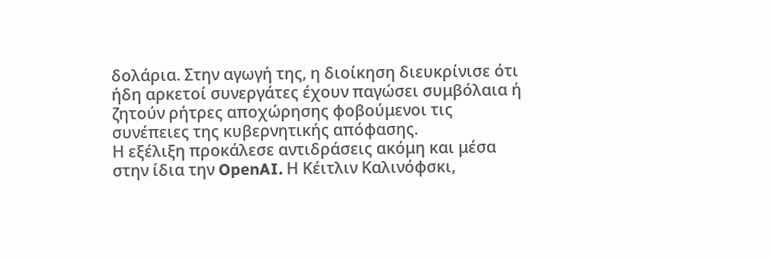δολάρια. Στην αγωγή της, η διοίκηση διευκρίνισε ότι ήδη αρκετοί συνεργάτες έχουν παγώσει συμβόλαια ή ζητούν ρήτρες αποχώρησης φοβούμενοι τις συνέπειες της κυβερνητικής απόφασης.
Η εξέλιξη προκάλεσε αντιδράσεις ακόμη και μέσα στην ίδια την OpenAI. Η Κέιτλιν Καλινόφσκι,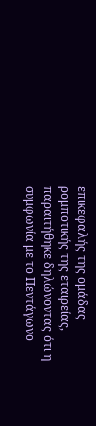επικεφαλής της ομάδας ρομποτικής της εταιρείας, παραιτήθηκε δηλώνοντας ότι η συμφωνία με το Πεντάγωνο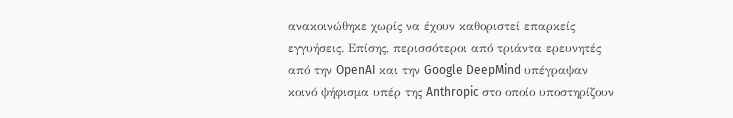ανακοινώθηκε χωρίς να έχουν καθοριστεί επαρκείς εγγυήσεις. Επίσης, περισσότεροι από τριάντα ερευνητές από την OpenAI και την Google DeepMind υπέγραψαν κοινό ψήφισμα υπέρ της Anthropic στο οποίο υποστηρίζουν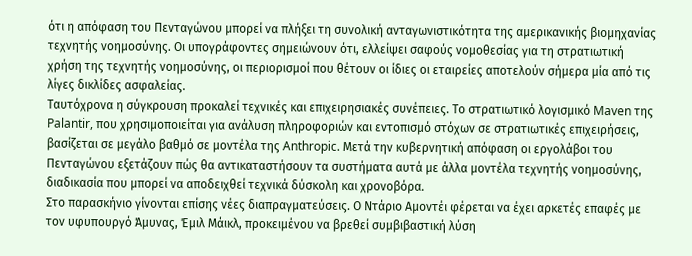ότι η απόφαση του Πενταγώνου μπορεί να πλήξει τη συνολική ανταγωνιστικότητα της αμερικανικής βιομηχανίας τεχνητής νοημοσύνης. Οι υπογράφοντες σημειώνουν ότι, ελλείψει σαφούς νομοθεσίας για τη στρατιωτική χρήση της τεχνητής νοημοσύνης, οι περιορισμοί που θέτουν οι ίδιες οι εταιρείες αποτελούν σήμερα μία από τις λίγες δικλίδες ασφαλείας.
Ταυτόχρονα η σύγκρουση προκαλεί τεχνικές και επιχειρησιακές συνέπειες. Το στρατιωτικό λογισμικό Maven της Palantir, που χρησιμοποιείται για ανάλυση πληροφοριών και εντοπισμό στόχων σε στρατιωτικές επιχειρήσεις, βασίζεται σε μεγάλο βαθμό σε μοντέλα της Anthropic. Μετά την κυβερνητική απόφαση οι εργολάβοι του Πενταγώνου εξετάζουν πώς θα αντικαταστήσουν τα συστήματα αυτά με άλλα μοντέλα τεχνητής νοημοσύνης, διαδικασία που μπορεί να αποδειχθεί τεχνικά δύσκολη και χρονοβόρα.
Στο παρασκήνιο γίνονται επίσης νέες διαπραγματεύσεις. Ο Ντάριο Αμοντέι φέρεται να έχει αρκετές επαφές με τον υφυπουργό Άμυνας, Έμιλ Μάικλ, προκειμένου να βρεθεί συμβιβαστική λύση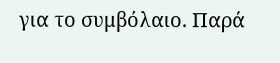για το συμβόλαιο. Παρά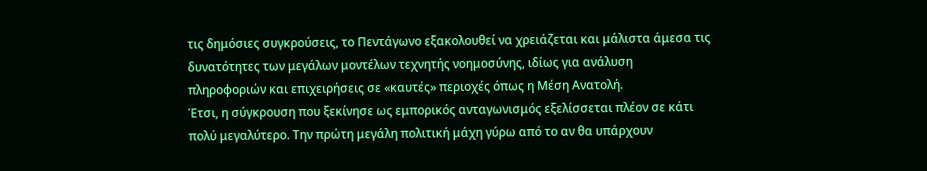τις δημόσιες συγκρούσεις, το Πεντάγωνο εξακολουθεί να χρειάζεται και μάλιστα άμεσα τις δυνατότητες των μεγάλων μοντέλων τεχνητής νοημοσύνης, ιδίως για ανάλυση πληροφοριών και επιχειρήσεις σε «καυτές» περιοχές όπως η Μέση Ανατολή.
Έτσι, η σύγκρουση που ξεκίνησε ως εμπορικός ανταγωνισμός εξελίσσεται πλέον σε κάτι πολύ μεγαλύτερο. Την πρώτη μεγάλη πολιτική μάχη γύρω από το αν θα υπάρχουν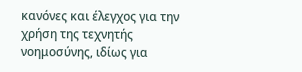κανόνες και έλεγχος για την χρήση της τεχνητής νοημοσύνης, ιδίως για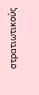στρατιωτικούς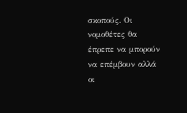σκοπούς. Οι νομοθέτες θα έπρεπε να μπορούν να επέμβουν αλλά οι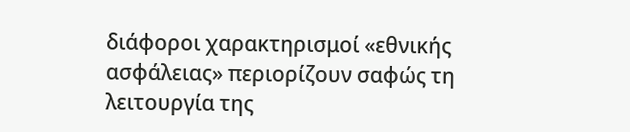διάφοροι χαρακτηρισμοί «εθνικής ασφάλειας» περιορίζουν σαφώς τη λειτουργία της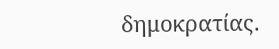δημοκρατίας.